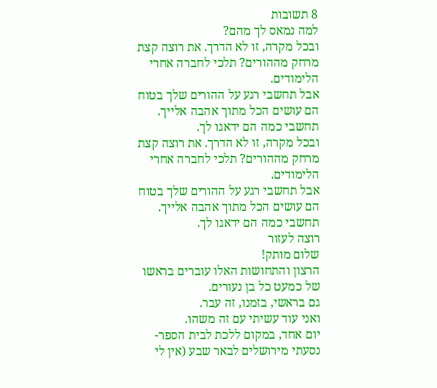8 תשובות
למה נמאס לך מהם?
ובכל מקרה, זו לא הדרך. את רוצה קצת מרחק מההורים? תלכי לחברה אחרי הלימודים.
אבל תחשבי רגע על ההורים שלך בטוח הם עושים הכל מתוך אהבה אלייך.
תחשבי כמה הם ידאגו לך.
ובכל מקרה, זו לא הדרך. את רוצה קצת מרחק מההורים? תלכי לחברה אחרי הלימודים.
אבל תחשבי רגע על ההורים שלך בטוח הם עושים הכל מתוך אהבה אלייך.
תחשבי כמה הם ידאגו לך.
רוצה לעזור
שלום מותק!
הרצון והתחושות האלו עוברים בראשו של כמעט כל בן נעורים.
גם בראשי, בזמנו, זה עבר.
ואני עוד עשיתי עם זה משהו.
יום אחד, במקום ללכת לבית הספר- נסעתי מירושלים לבאר שבע (אין לי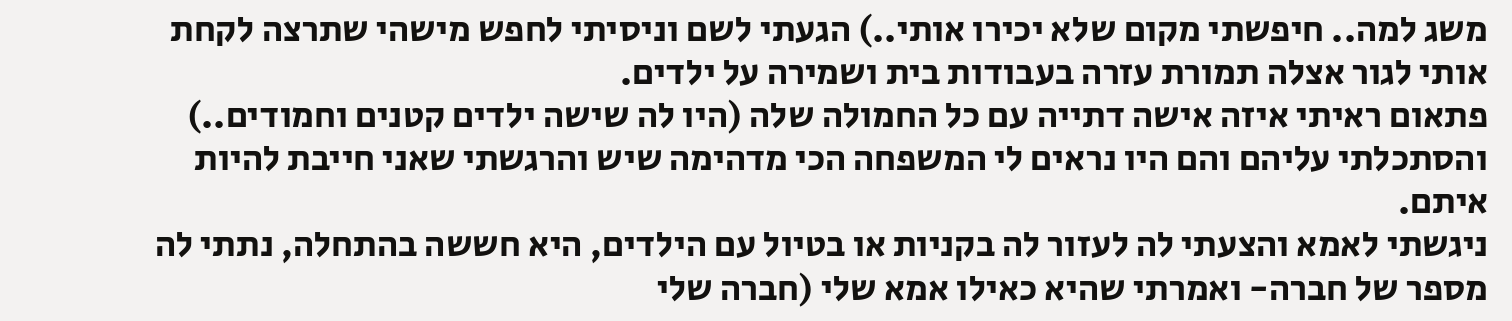משג למה.. חיפשתי מקום שלא יכירו אותי..) הגעתי לשם וניסיתי לחפש מישהי שתרצה לקחת אותי לגור אצלה תמורת עזרה בעבודות בית ושמירה על ילדים.
פתאום ראיתי איזה אישה דתייה עם כל החמולה שלה (היו לה שישה ילדים קטנים וחמודים..) והסתכלתי עליהם והם היו נראים לי המשפחה הכי מדהימה שיש והרגשתי שאני חייבת להיות איתם.
ניגשתי לאמא והצעתי לה לעזור לה בקניות או בטיול עם הילדים, היא חששה בהתחלה, נתתי לה מספר של חברה- ואמרתי שהיא כאילו אמא שלי (חברה שלי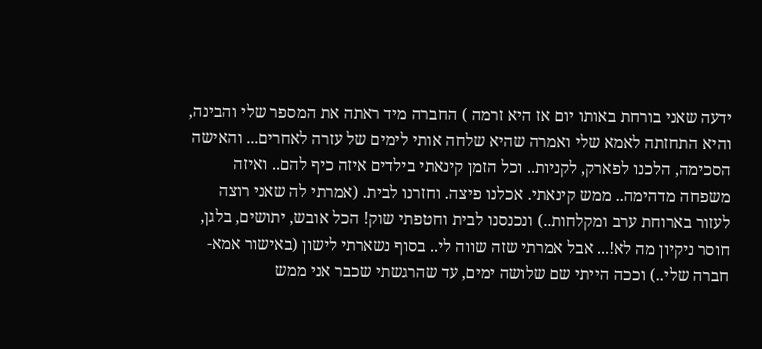ידעה שאני בורחת באותו יום אז היא זרמה ) החברה מיד ראתה את המספר שלי והבינה, והיא התחזתה לאמא שלי ואמרה שהיא שלחה אותי לימים של עזרה לאחרים... והאישה הסכימה, הלכנו לפארק, לקניות.. וכל הזמן קינאתי בילדים איזה כיף להם.. ואיזה משפחה מדהימה.. ממש קינאתי. אכלנו פיצה. וחזרנו לבית. (אמרתי לה שאני רוצה לעזור בארוחת ערב ומקלחות..) ונכנסנו לבית וחטפתי שוק! הכל אובש, יתושים, בלגן, חוסר ניקיון מה לא!... אבל אמרתי שזה שווה לי.. בסוף נשארתי לישון (באישור אמא- חברה שלי..) וככה הייתי שם שלושה ימים, עד שהרגשתי שכבר אני ממש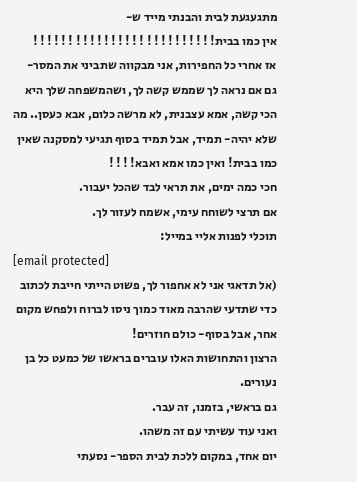מתגעגעת לבית והבנתי מייד ש-
אין כמו בבית! ! ! ! ! ! ! ! ! ! ! ! ! ! ! ! ! ! ! ! ! ! ! ! ! !
אז אחרי כל החפירות, אני מבקווה שתביני את המסר-
גם אם נראה לך שממש קשה לך, ושהמשפחה שלך היא הכי קשה, אמא עצבנית, לא מרשה כלום, אבא כעסן.. מה שלא יהיה- תמיד, אבל תמיד בסוף תגיעי למסקנה שאין כמו בבית! ואין כמו אמא ואבא! ! ! !
חכי כמה ימים, את תראי לבד שהכל יעבור.
אם תרצי לשוחח עימי, אשמח לעזור לך.
תוכלי לפנות אליי במייל:
[email protected]
(אל תדאגי אני לא אחפור לך, פשוט הייתי חייבת לכתוב כדי שתדעי שהרבה מאוד כמוך ניסו לברוח ולפחש מקום אחר, אבל בסוף- כולם חוזרים!
הרצון והתחושות האלו עוברים בראשו של כמעט כל בן נעורים.
גם בראשי, בזמנו, זה עבר.
ואני עוד עשיתי עם זה משהו.
יום אחד, במקום ללכת לבית הספר- נסעתי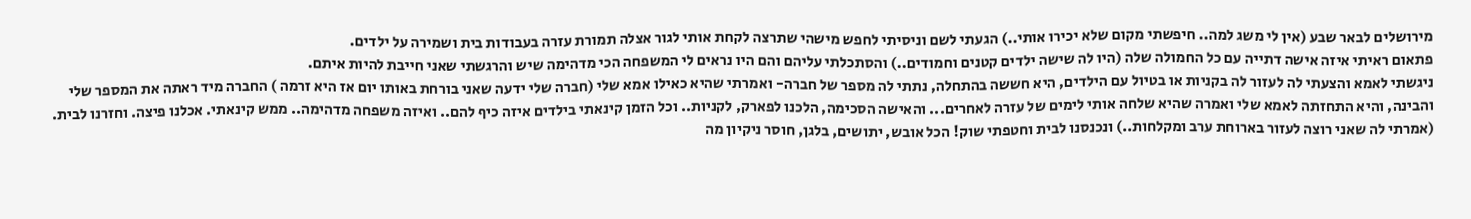מירושלים לבאר שבע (אין לי משג למה.. חיפשתי מקום שלא יכירו אותי..) הגעתי לשם וניסיתי לחפש מישהי שתרצה לקחת אותי לגור אצלה תמורת עזרה בעבודות בית ושמירה על ילדים.
פתאום ראיתי איזה אישה דתייה עם כל החמולה שלה (היו לה שישה ילדים קטנים וחמודים..) והסתכלתי עליהם והם היו נראים לי המשפחה הכי מדהימה שיש והרגשתי שאני חייבת להיות איתם.
ניגשתי לאמא והצעתי לה לעזור לה בקניות או בטיול עם הילדים, היא חששה בהתחלה, נתתי לה מספר של חברה- ואמרתי שהיא כאילו אמא שלי (חברה שלי ידעה שאני בורחת באותו יום אז היא זרמה ) החברה מיד ראתה את המספר שלי והבינה, והיא התחזתה לאמא שלי ואמרה שהיא שלחה אותי לימים של עזרה לאחרים... והאישה הסכימה, הלכנו לפארק, לקניות.. וכל הזמן קינאתי בילדים איזה כיף להם.. ואיזה משפחה מדהימה.. ממש קינאתי. אכלנו פיצה. וחזרנו לבית. (אמרתי לה שאני רוצה לעזור בארוחת ערב ומקלחות..) ונכנסנו לבית וחטפתי שוק! הכל אובש, יתושים, בלגן, חוסר ניקיון מה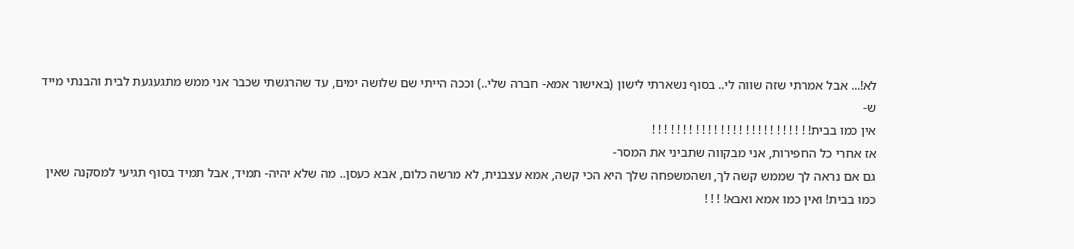לא!... אבל אמרתי שזה שווה לי.. בסוף נשארתי לישון (באישור אמא- חברה שלי..) וככה הייתי שם שלושה ימים, עד שהרגשתי שכבר אני ממש מתגעגעת לבית והבנתי מייד ש-
אין כמו בבית! ! ! ! ! ! ! ! ! ! ! ! ! ! ! ! ! ! ! ! ! ! ! ! ! !
אז אחרי כל החפירות, אני מבקווה שתביני את המסר-
גם אם נראה לך שממש קשה לך, ושהמשפחה שלך היא הכי קשה, אמא עצבנית, לא מרשה כלום, אבא כעסן.. מה שלא יהיה- תמיד, אבל תמיד בסוף תגיעי למסקנה שאין כמו בבית! ואין כמו אמא ואבא! ! ! !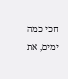חכי כמה ימים, את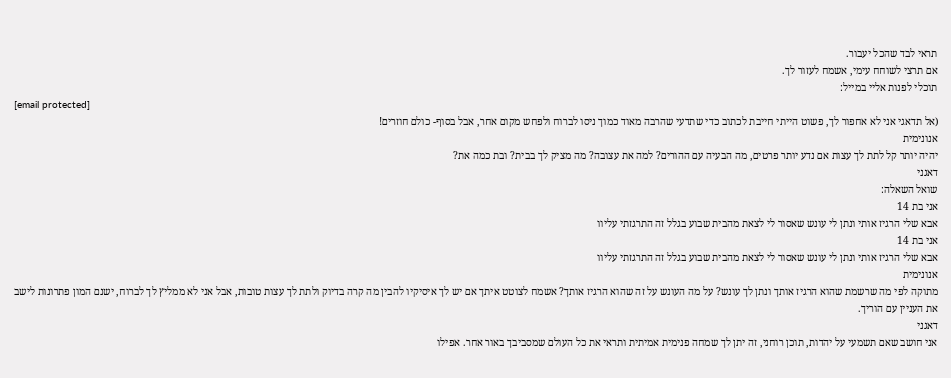תראי לבד שהכל יעבור.
אם תרצי לשוחח עימי, אשמח לעזור לך.
תוכלי לפנות אליי במייל:
[email protected]
(אל תדאגי אני לא אחפור לך, פשוט הייתי חייבת לכתוב כדי שתדעי שהרבה מאוד כמוך ניסו לברוח ולפחש מקום אחר, אבל בסוף- כולם חוזרים!
אנונימית
יהיה יותר קל לתת לך עצות אם נדע יותר פרטים, מה הבעיה עם ההורים? למה את עצובה? מה מציק לך בבית? ובת כמה את?
דאגני
שואל השאלה:
אני בת 14
אבא שלי הרגיז אותי ונתן לי עונש שאסור לי לצאת מהבית שבוע בגלל זה התרגזתי עליוו
אני בת 14
אבא שלי הרגיז אותי ונתן לי עונש שאסור לי לצאת מהבית שבוע בגלל זה התרגזתי עליוו
אנונימית
מתוקה לפי מה שרשמת שהוא הרגיז אותך ונתן לך עונש? על מה העונש על זה שהוא הרגיז אותך? אשמח לצוטט איתך אם יש לך איסיקיו להבין מה קרה בדיוק ולתת לך עצות טובות, אבל אני לא ממליץ לך לברוח, ישנם המון פתרונות לישב את העניין עם הוריך.
דאגני
אני חושב שאם תשמעי על יהדות, תוכן רוחני, זה יתן לך שמחה פנימית אמיתית ותראי את כל העולם שמסביבך באור אחר. אפילו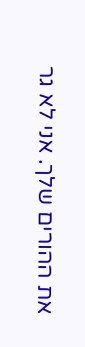את ההורים שלך. אני לא גר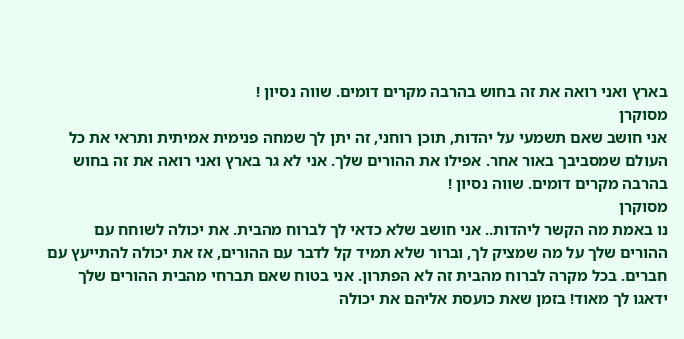בארץ ואני רואה את זה בחוש בהרבה מקרים דומים. שווה נסיון !
מסוקרן
אני חושב שאם תשמעי על יהדות, תוכן רוחני, זה יתן לך שמחה פנימית אמיתית ותראי את כל העולם שמסביבך באור אחר. אפילו את ההורים שלך. אני לא גר בארץ ואני רואה את זה בחוש בהרבה מקרים דומים. שווה נסיון !
מסוקרן
נו באמת מה הקשר ליהדות.. אני חושב שלא כדאי לך לברוח מהבית. את יכולה לשוחח עם ההורים שלך על מה שמציק לך, וברור שלא תמיד קל לדבר עם ההורים, אז את יכולה להתייעץ עם חברים. בכל מקרה לברוח מהבית זה לא הפתרון. אני בטוח שאם תברחי מהבית ההורים שלך ידאגו לך מאוד! בזמן שאת כועסת אליהם את יכולה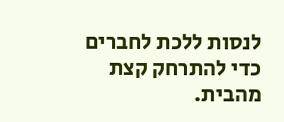לנסות ללכת לחברים כדי להתרחק קצת מהבית.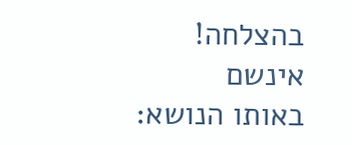בהצלחה!
אינשם
באותו הנושא: